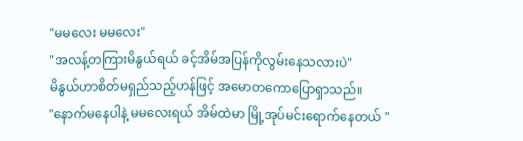"မမလေး မမလေး"
"အလန့်တကြားမိနွယ်ရယ် ခင့်အိမ်အပြန်ကိုလွမ်းနေသလားပဲ"
မိနွယ်ဟာစိတ်မရှည်သည့်ဟန်ဖြင့် အမောတကောပြောရှာသည်။
"နောက်မနေပါနဲ့ မမလေးရယ် အိမ်ထဲမာ မြို့အုပ်မင်းရောက်နေတယ် "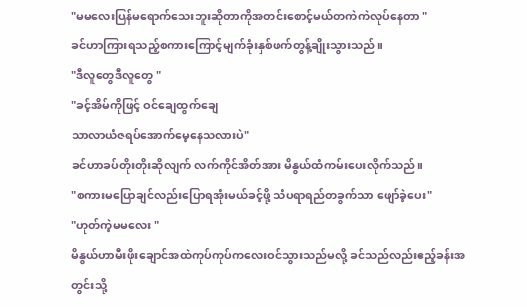"မမလေးပြန်မရောက်သေးဘူးဆိုတာကိုအတင်းစောင့်မယ်တကဲကဲလုပ်နေတာ "
ခင်ဟာကြားရသည့်စကားကြောင့်မျက်ခုံးနှစ်ဖက်တွန့်ချိုးသွားသည်။
"ဒီလူတွေဒီလူတွေ "
"ခင့်အိမ်ကိုဖြင့် ဝင်ချေထွက်ချေ
သာလာယံဇရပ်အောက်မေ့နေသလားပဲ"
ခင်ဟာခပ်တိုးတိုးဆိုလျက် လက်ကိုင်အိတ်အား မိနွယ်ထံကမ်းပေးလိုက်သည်။
"စကားမပြောချင်လည်းပြောရအုံးမယ်ခင့်ဖို့ သံပရာရည်တခွက်သာ ဖျော်ခဲ့ပေး"
"ဟုတ်ကဲ့မမလေး "
မိနွယ်ဟာမီးဖိုးချောင်အထဲကုပ်ကုပ်ကလေးဝင်သွားသည်မလို့ ခင်သည်လည်းဧည့်ခန်းအတွင်းသို့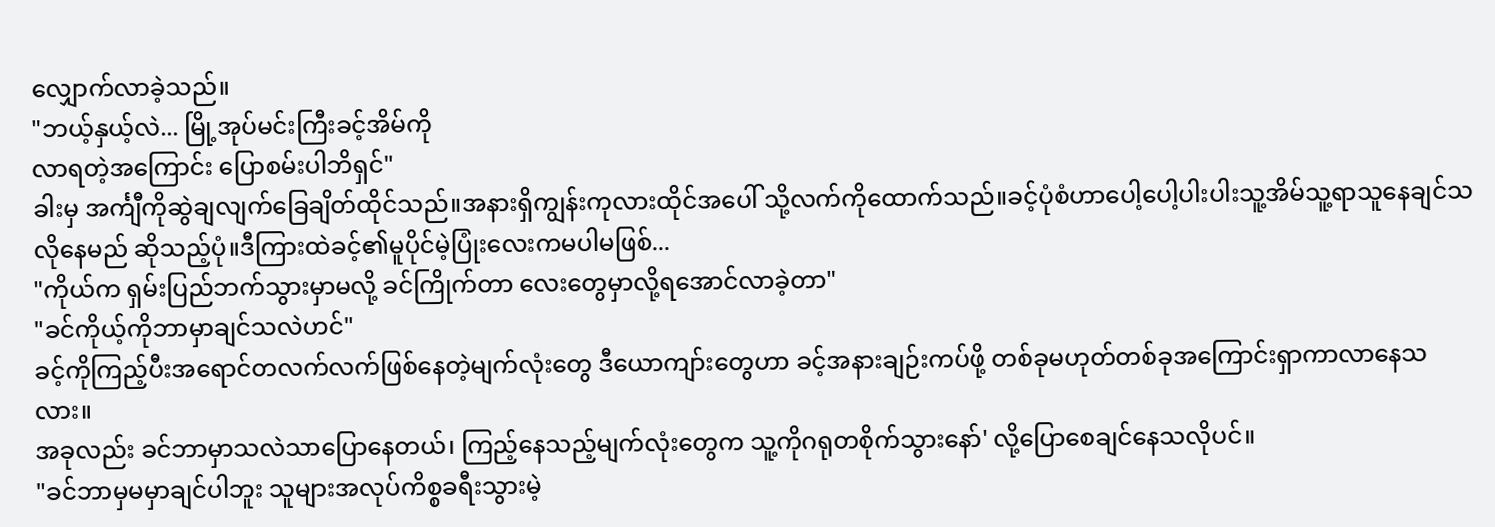လျှောက်လာခဲ့သည်။
"ဘယ့်နှယ့်လဲ... မြို့အုပ်မင်းကြီးခင့်အိမ်ကို
လာရတဲ့အကြောင်း ပြောစမ်းပါဘိရှင်"
ခါးမှ အင်္ကျီကိုဆွဲချလျက်ခြေချိတ်ထိုင်သည်။အနားရှိကျွန်းကုလားထိုင်အပေါ် သို့လက်ကိုထောက်သည်။ခင့်ပုံစံဟာပေါ့ပေါ့ပါးပါးသူ့အိမ်သူ့ရာသူနေချင်သလိုနေမည် ဆိုသည့်ပုံ။ဒီကြားထဲခင့်၏မူပိုင်မဲ့ပြုံးလေးကမပါမဖြစ်...
"ကိုယ်က ရှမ်းပြည်ဘက်သွားမှာမလို့ ခင်ကြိုက်တာ လေးတွေမှာလို့ရအောင်လာခဲ့တာ"
"ခင်ကိုယ့်ကိုဘာမှာချင်သလဲဟင်"
ခင့်ကိုကြည့်ပီးအရောင်တလက်လက်ဖြစ်နေတဲ့မျက်လုံးတွေ ဒီယောကျာ်းတွေဟာ ခင့်အနားချဉ်းကပ်ဖို့ တစ်ခုမဟုတ်တစ်ခုအကြောင်းရှာကာလာနေသလား။
အခုလည်း ခင်ဘာမှာသလဲသာပြောနေတယ်၊ ကြည့်နေသည့်မျက်လုံးတွေက သူ့ကိုဂရုတစိုက်သွားနော်' လို့ပြောစေချင်နေသလိုပင်။
"ခင်ဘာမှမမှာချင်ပါဘူး သူများအလုပ်ကိစ္စခရီးသွားမဲ့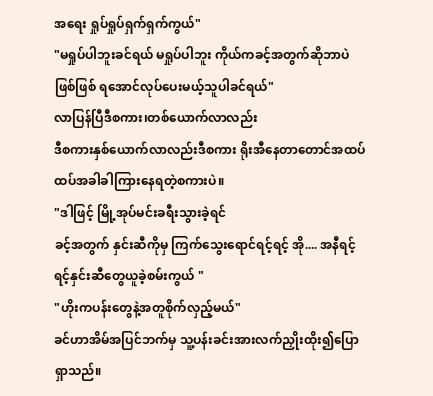အရေး ရှုပ်ရှုပ်ရှက်ရှက်ကွယ်"
"မရှုပ်ပါဘူးခင်ရယ် မရှုပ်ပါဘူး ကိုယ်ကခင့်အတွက်ဆိုဘာပဲဖြစ်ဖြစ် ရအောင်လုပ်ပေးမယ့်သူပါခင်ရယ်"
လာပြန်ပြီဒီစကား၊တစ်ယောက်လာလည်း
ဒီစကားနှစ်ယောက်လာလည်းဒီစကား ရိုးအီနေတာတောင်အထပ်ထပ်အခါခါကြားနေရတဲ့စကားပဲ။
"ဒါဖြင့် မြို့အုပ်မင်းခရီးသွားခဲ့ရင်
ခင့်အတွက် နှင်းဆီကိုမှ ကြက်သွေးရောင်ရင့်ရင့် အို.... အနီရင့်ရင့်နှင်းဆီတွေယူခဲ့စမ်းကွယ် "
"ဟိုးကပန်းတွေနဲ့အတူစိုက်လှည့်မယ်"
ခင်ဟာအိမ်အပြင်ဘက်မှ သူ့ပန်းခင်းအားလက်ညှိုးထိုး၍ပြောရှာသည်။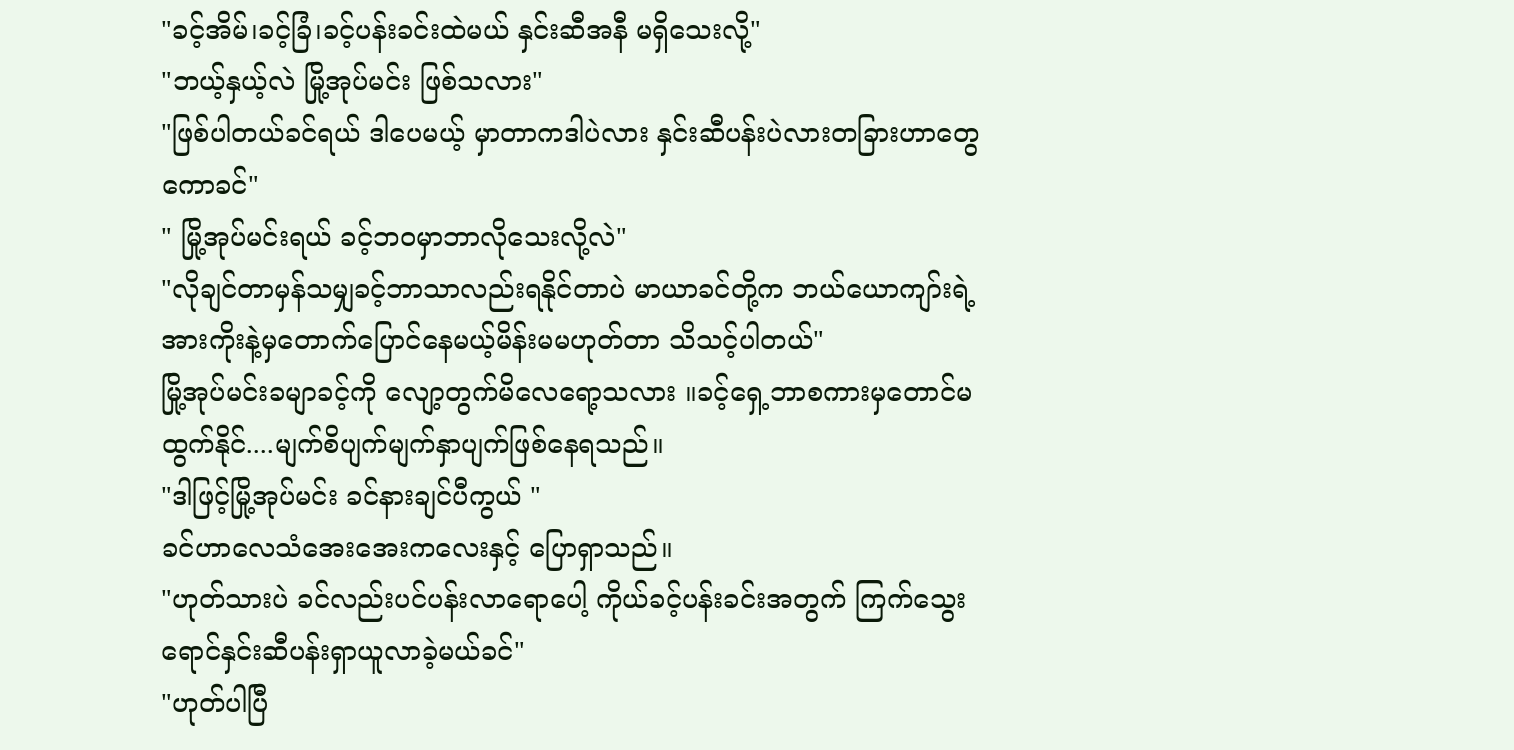"ခင့်အိမ်၊ခင့်ခြံ၊ခင့်ပန်းခင်းထဲမယ် နှင်းဆီအနီ မရှိသေးလို့"
"ဘယ့်နှယ့်လဲ မြို့အုပ်မင်း ဖြစ်သလား"
"ဖြစ်ပါတယ်ခင်ရယ် ဒါပေမယ့် မှာတာကဒါပဲလား နှင်းဆီပန်းပဲလားတခြားဟာတွေကောခင်"
" မြို့အုပ်မင်းရယ် ခင့်ဘဝမှာဘာလိုသေးလို့လဲ"
"လိုချင်တာမှန်သမျှခင့်ဘာသာလည်းရနိုင်တာပဲ မာယာခင်တို့က ဘယ်ယောကျာ်းရဲ့အားကိုးနဲ့မှတောက်ပြောင်နေမယ့်မိန်းမမဟုတ်တာ သိသင့်ပါတယ်"
မြို့အုပ်မင်းခမျာခင့်ကို လျော့တွက်မိလေရော့သလား ။ခင့်ရှေ့ဘာစကားမှတောင်မထွက်နိုင်....မျက်စိပျက်မျက်နှာပျက်ဖြစ်နေရသည်။
"ဒါဖြင့်မြို့အုပ်မင်း ခင်နားချင်ပီကွယ် "
ခင်ဟာလေသံအေးအေးကလေးနှင့် ပြောရှာသည်။
"ဟုတ်သားပဲ ခင်လည်းပင်ပန်းလာရောပေါ့ ကိုယ်ခင့်ပန်းခင်းအတွက် ကြက်သွေးရောင်နှင်းဆီပန်းရှာယူလာခဲ့မယ်ခင်"
"ဟုတ်ပါပြီ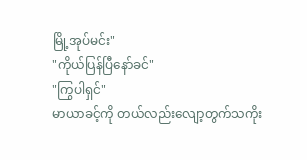မြို့အုပ်မင်း"
"ကိုယ်ပြန်ပြီနော်ခင်"
"ကြွပါရှင်"
မာယာခင့်ကို တယ်လည်းလျော့တွက်သကိုး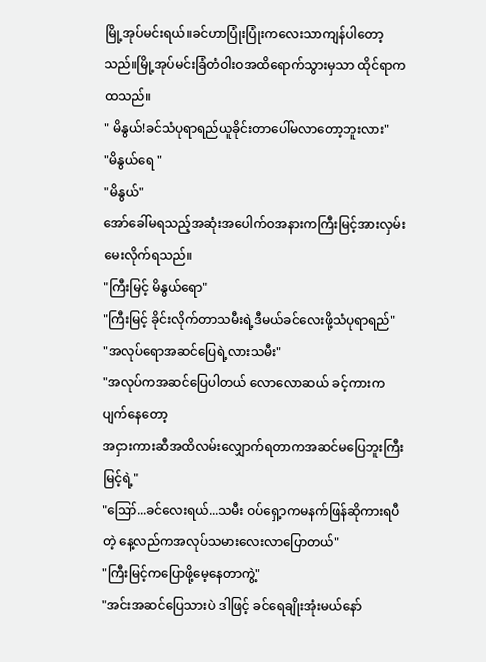မြို့အုပ်မင်းရယ်။ခင်ဟာပြုံးပြုံးကလေးသာကျန်ပါတော့သည်။မြို့အုပ်မင်းခြံတံဝါးဝအထိရောက်သွားမှသာ ထိုင်ရာကထသည်။
" မိနွယ်!ခင်သံပုရာရည်ယူခိုင်းတာပေါ်မလာတော့ဘူးလား"
"မိနွယ်ရေ "
"မိနွယ်"
အော်ခေါ်မရသည့်အဆုံးအပေါက်ဝအနားကကြီးမြင့်အားလှမ်းမေးလိုက်ရသည်။
"ကြီးမြင့် မိနွယ်ရော"
"ကြီးမြင့် ခိုင်းလိုက်တာသမီးရဲ့ဒီမယ်ခင်လေးဖို့သံပုရာရည်"
"အလုပ်ရောအဆင်ပြေရဲ့လားသမီး"
"အလုပ်ကအဆင်ပြေပါတယ် လောလောဆယ် ခင့်ကားကပျက်နေတော့
အငှားကားဆီအထိလမ်းလျှောက်ရတာကအဆင်မပြေဘူးကြီးမြင့်ရဲ့"
"ဪ...ခင်လေးရယ်...သမီး ဝပ်ရှေ့ာကမနက်ဖြန်ဆိုကားရပီတဲ့ နေ့လည်ကအလုပ်သမားလေးလာပြောတယ်"
"ကြီးမြင့်ကပြောဖို့မေ့နေတာကွဲ့"
"အင်းအဆင်ပြေသားပဲ ဒါဖြင့် ခင်ရေချိုးအုံးမယ်နော်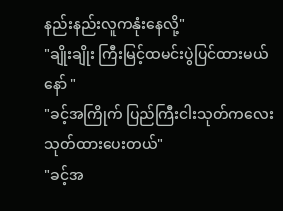နည်းနည်းလူကနုံးနေလို့"
"ချိုးချိုး ကြီးမြင့်ထမင်းပွဲပြင်ထားမယ်နော် "
"ခင့်အကြိုက် ပြည်ကြီးငါးသုတ်ကလေးသုတ်ထားပေးတယ်"
"ခင့်အ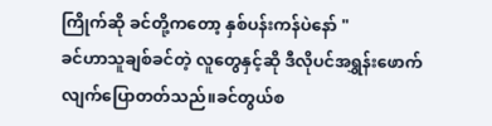ကြိုက်ဆို ခင်တို့ကတော့ နှစ်ပန်းကန်ပဲနော် "
ခင်ဟာသူချစ်ခင်တဲ့ လူတွေနှင့်ဆို ဒီလိုပင်အရွှန်းဖောက်လျက်ပြောတတ်သည်။ခင်တွယ်စ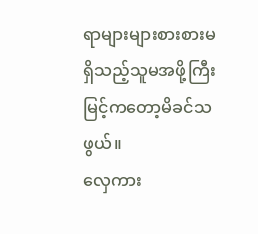ရာများများစားစားမရှိသည့်သူမအဖို့ကြီးမြင့်ကတော့မိခင်သဖွယ်။
လှေကား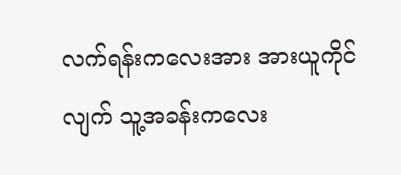လက်ရန်းကလေးအား အားယူကိုင်လျက် သူ့အခန်းကလေး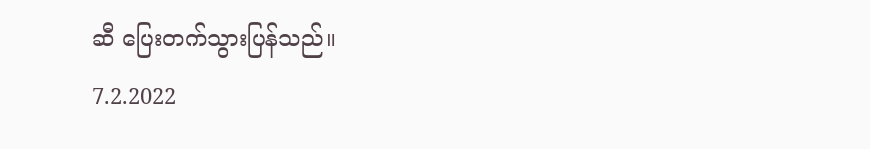ဆီ ပြေးတက်သွားပြန်သည်။
7.2.2022